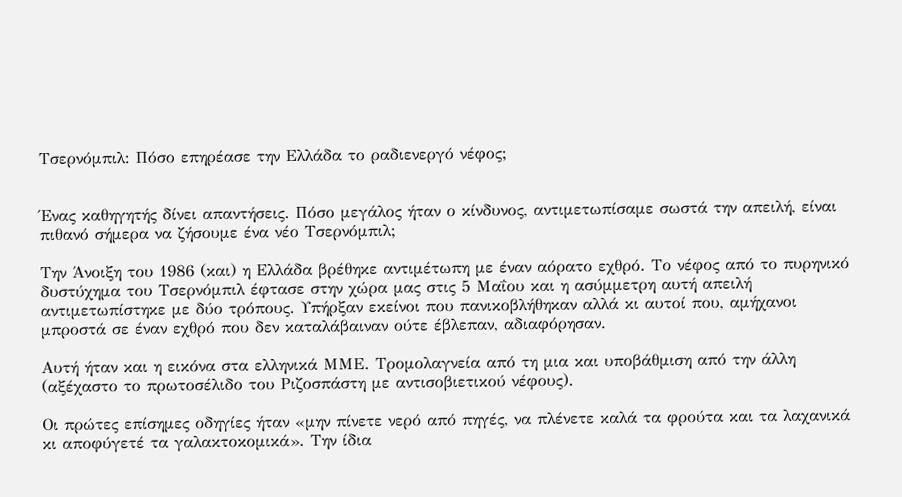Τσερνόμπιλ: Πόσο επηρέασε την Ελλάδα το ραδιενεργό νέφος;


Ένας καθηγητής δίνει απαντήσεις. Πόσο μεγάλος ήταν ο κίνδυνος, αντιμετωπίσαμε σωστά την απειλή, είναι πιθανό σήμερα να ζήσουμε ένα νέο Τσερνόμπιλ;

Την Άνοιξη του 1986 (και) η Ελλάδα βρέθηκε αντιμέτωπη με έναν αόρατο εχθρό. Το νέφος από το πυρηνικό δυστύχημα του Τσερνόμπιλ έφτασε στην χώρα μας στις 5 Μαΐου και η ασύμμετρη αυτή απειλή αντιμετωπίστηκε με δύο τρόπους. Υπήρξαν εκείνοι που πανικοβλήθηκαν αλλά κι αυτοί που, αμήχανοι μπροστά σε έναν εχθρό που δεν καταλάβαιναν ούτε έβλεπαν, αδιαφόρησαν.

Αυτή ήταν και η εικόνα στα ελληνικά ΜΜΕ. Τρομολαγνεία από τη μια και υποβάθμιση από την άλλη (αξέχαστο το πρωτοσέλιδο του Ριζοσπάστη με αντισοβιετικού νέφους).

Οι πρώτες επίσημες οδηγίες ήταν «μην πίνετε νερό από πηγές, να πλένετε καλά τα φρούτα και τα λαχανικά κι αποφύγετέ τα γαλακτοκομικά». Την ίδια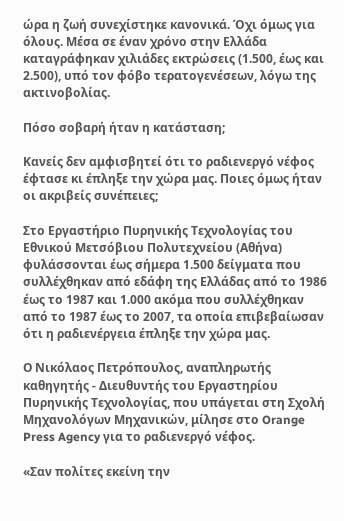ώρα η ζωή συνεχίστηκε κανονικά. Όχι όμως για όλους. Μέσα σε έναν χρόνο στην Ελλάδα καταγράφηκαν χιλιάδες εκτρώσεις (1.500, έως και 2.500), υπό τον φόβο τερατογενέσεων, λόγω της ακτινοβολίας.

Πόσο σοβαρή ήταν η κατάσταση;

Κανείς δεν αμφισβητεί ότι το ραδιενεργό νέφος έφτασε κι έπληξε την χώρα μας. Ποιες όμως ήταν οι ακριβείς συνέπειες;

Στο Εργαστήριο Πυρηνικής Τεχνολογίας του Εθνικού Μετσόβιου Πολυτεχνείου (Αθήνα) φυλάσσονται έως σήμερα 1.500 δείγματα που συλλέχθηκαν από εδάφη της Ελλάδας από το 1986 έως το 1987 και 1.000 ακόμα που συλλέχθηκαν από το 1987 έως το 2007, τα οποία επιβεβαίωσαν ότι η ραδιενέργεια έπληξε την χώρα μας.

Ο Νικόλαος Πετρόπουλος, αναπληρωτής καθηγητής - Διευθυντής του Εργαστηρίου Πυρηνικής Τεχνολογίας, που υπάγεται στη Σχολή Μηχανολόγων Μηχανικών, μίλησε στο Orange Press Agency για το ραδιενεργό νέφος.

«Σαν πολίτες εκείνη την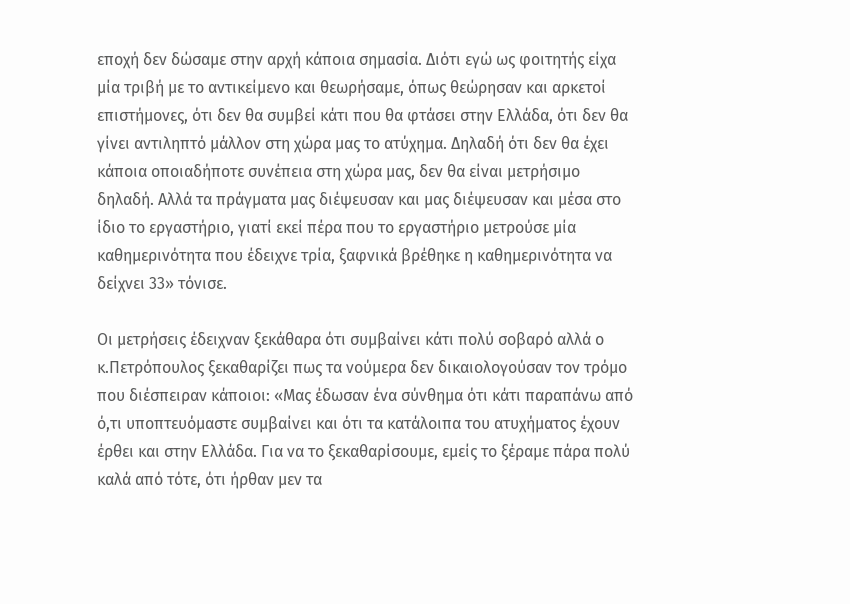εποχή δεν δώσαμε στην αρχή κάποια σημασία. Διότι εγώ ως φοιτητής είχα μία τριβή με το αντικείμενο και θεωρήσαμε, όπως θεώρησαν και αρκετοί επιστήμονες, ότι δεν θα συμβεί κάτι που θα φτάσει στην Ελλάδα, ότι δεν θα γίνει αντιληπτό μάλλον στη χώρα μας το ατύχημα. Δηλαδή ότι δεν θα έχει κάποια οποιαδήποτε συνέπεια στη χώρα μας, δεν θα είναι μετρήσιμο δηλαδή. Αλλά τα πράγματα μας διέψευσαν και μας διέψευσαν και μέσα στο ίδιο το εργαστήριο, γιατί εκεί πέρα που το εργαστήριο μετρούσε μία καθημερινότητα που έδειχνε τρία, ξαφνικά βρέθηκε η καθημερινότητα να δείχνει 33» τόνισε.

Οι μετρήσεις έδειχναν ξεκάθαρα ότι συμβαίνει κάτι πολύ σοβαρό αλλά ο κ.Πετρόπουλος ξεκαθαρίζει πως τα νούμερα δεν δικαιολογούσαν τον τρόμο που διέσπειραν κάποιοι: «Μας έδωσαν ένα σύνθημα ότι κάτι παραπάνω από ό,τι υποπτευόμαστε συμβαίνει και ότι τα κατάλοιπα του ατυχήματος έχουν έρθει και στην Ελλάδα. Για να το ξεκαθαρίσουμε, εμείς το ξέραμε πάρα πολύ καλά από τότε, ότι ήρθαν μεν τα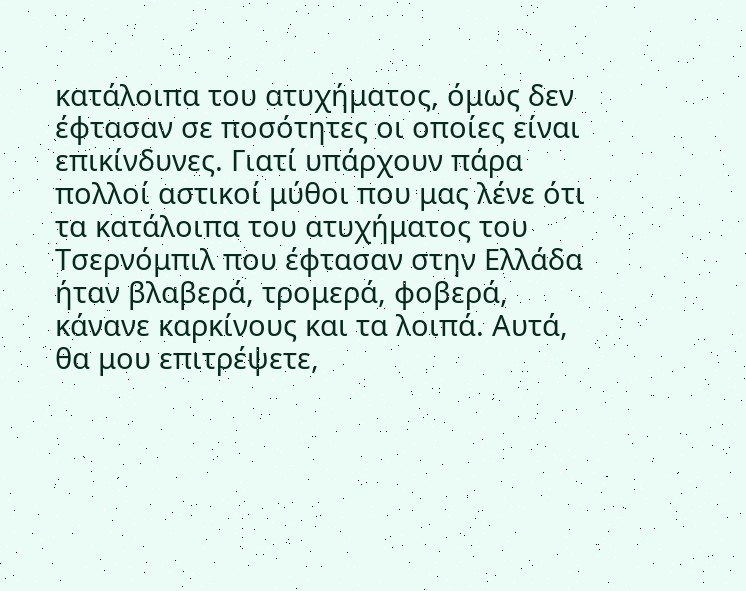κατάλοιπα του ατυχήματος, όμως δεν έφτασαν σε ποσότητες οι οποίες είναι επικίνδυνες. Γιατί υπάρχουν πάρα πολλοί αστικοί μύθοι που μας λένε ότι τα κατάλοιπα του ατυχήματος του Τσερνόμπιλ που έφτασαν στην Ελλάδα ήταν βλαβερά, τρομερά, φοβερά, κάνανε καρκίνους και τα λοιπά. Αυτά, θα μου επιτρέψετε,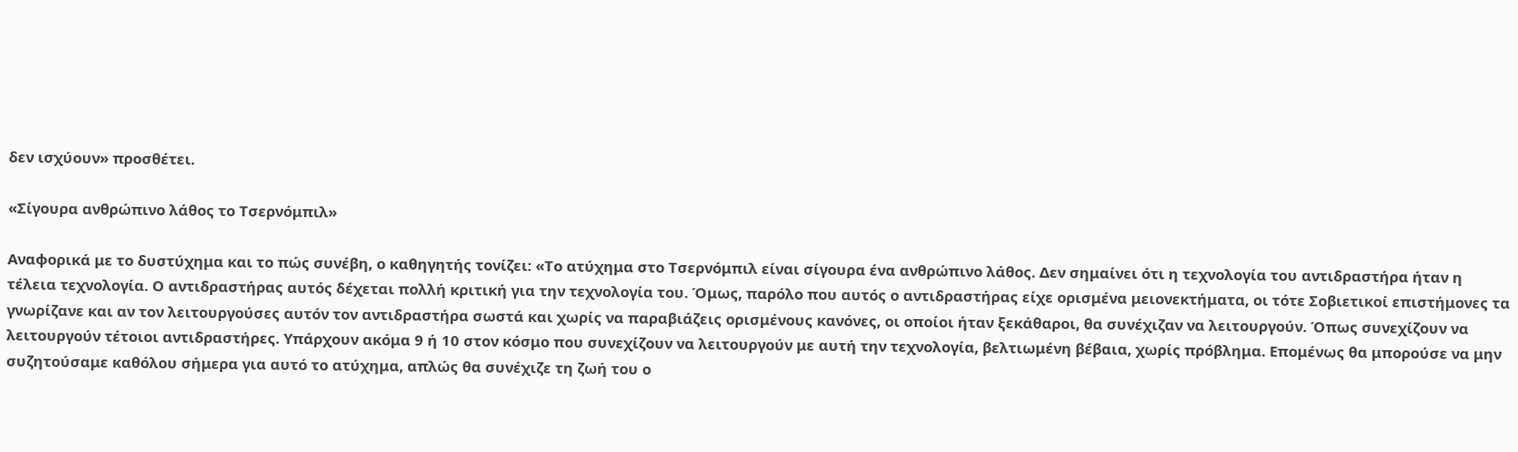δεν ισχύουν» προσθέτει.

«Σίγουρα ανθρώπινο λάθος το Τσερνόμπιλ»

Αναφορικά με το δυστύχημα και το πώς συνέβη, ο καθηγητής τονίζει: «Το ατύχημα στο Τσερνόμπιλ είναι σίγουρα ένα ανθρώπινο λάθος. Δεν σημαίνει ότι η τεχνολογία του αντιδραστήρα ήταν η τέλεια τεχνολογία. Ο αντιδραστήρας αυτός δέχεται πολλή κριτική για την τεχνολογία του. Όμως, παρόλο που αυτός ο αντιδραστήρας είχε ορισμένα μειονεκτήματα, οι τότε Σοβιετικοί επιστήμονες τα γνωρίζανε και αν τον λειτουργούσες αυτόν τον αντιδραστήρα σωστά και χωρίς να παραβιάζεις ορισμένους κανόνες, οι οποίοι ήταν ξεκάθαροι, θα συνέχιζαν να λειτουργούν. Όπως συνεχίζουν να λειτουργούν τέτοιοι αντιδραστήρες. Υπάρχουν ακόμα 9 ή 10 στον κόσμο που συνεχίζουν να λειτουργούν με αυτή την τεχνολογία, βελτιωμένη βέβαια, χωρίς πρόβλημα. Επομένως θα μπορούσε να μην συζητούσαμε καθόλου σήμερα για αυτό το ατύχημα, απλώς θα συνέχιζε τη ζωή του ο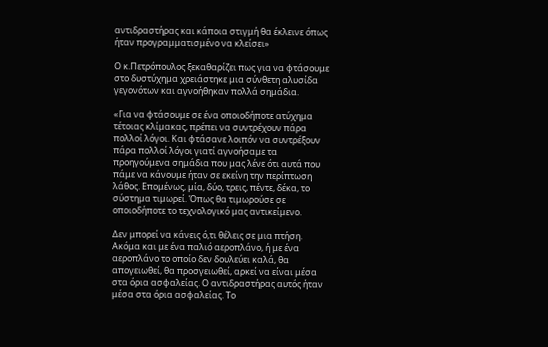αντιδραστήρας και κάποια στιγμή θα έκλεινε όπως ήταν προγραμματισμένο να κλείσει»

Ο κ.Πετρόπουλος ξεκαθαρίζει πως για να φτάσουμε στο δυστύχημα χρειάστηκε μια σύνθετη αλυσίδα γεγονότων και αγνοήθηκαν πολλά σημάδια.

«Για να φτάσουμε σε ένα οποιοδήποτε ατύχημα τέτοιας κλίμακας, πρέπει να συντρέχουν πάρα πολλοί λόγοι. Και φτάσανε λοιπόν να συντρέξουν πάρα πολλοί λόγοι γιατί αγνοήσαμε τα προηγούμενα σημάδια που μας λένε ότι αυτά που πάμε να κάνουμε ήταν σε εκείνη την περίπτωση λάθος. Επομένως, μία, δύο, τρεις, πέντε, δέκα, το σύστημα τιμωρεί. Όπως θα τιμωρούσε σε οποιοδήποτε το τεχνολογικό μας αντικείμενο.

Δεν μπορεί να κάνεις ό,τι θέλεις σε μια πτήση. Ακόμα και με ένα παλιό αεροπλάνο, ή με ένα αεροπλάνο το οποίο δεν δουλεύει καλά, θα απογειωθεί, θα προσγειωθεί, αρκεί να είναι μέσα στα όρια ασφαλείας. Ο αντιδραστήρας αυτός ήταν μέσα στα όρια ασφαλείας. Το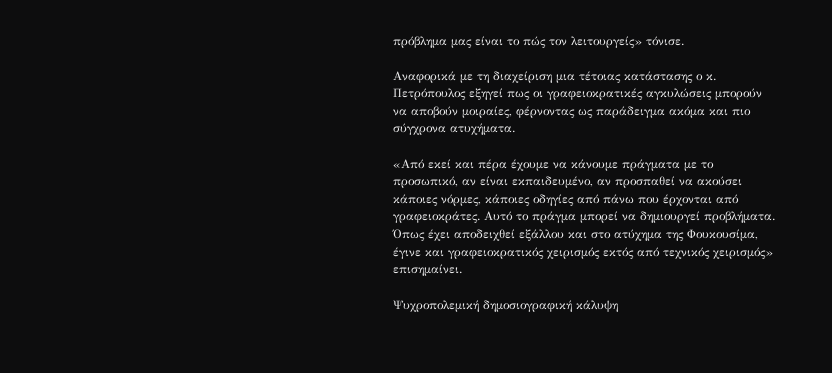πρόβλημα μας είναι το πώς τον λειτουργείς» τόνισε.

Αναφορικά με τη διαχείριση μια τέτοιας κατάστασης ο κ. Πετρόπουλος εξηγεί πως οι γραφειοκρατικές αγκυλώσεις μπορούν να αποβούν μοιραίες, φέρνοντας ως παράδειγμα ακόμα και πιο σύγχρονα ατυχήματα.

«Από εκεί και πέρα έχουμε να κάνουμε πράγματα με το προσωπικό, αν είναι εκπαιδευμένο, αν προσπαθεί να ακούσει κάποιες νόρμες, κάποιες οδηγίες από πάνω που έρχονται από γραφειοκράτες. Αυτό το πράγμα μπορεί να δημιουργεί προβλήματα. Όπως έχει αποδειχθεί εξάλλου και στο ατύχημα της Φουκουσίμα, έγινε και γραφειοκρατικός χειρισμός εκτός από τεχνικός χειρισμός» επισημαίνει.

Ψυχροπολεμική δημοσιογραφική κάλυψη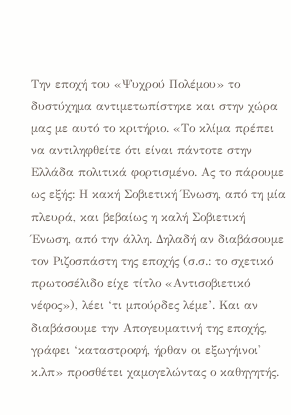Την εποχή του «Ψυχρού Πολέμου» το δυστύχημα αντιμετωπίστηκε και στην χώρα μας με αυτό το κριτήριο. «Το κλίμα πρέπει να αντιληφθείτε ότι είναι πάντοτε στην Ελλάδα πολιτικά φορτισμένο. Ας το πάρουμε ως εξής: Η κακή Σοβιετική Ένωση, από τη μία πλευρά, και βεβαίως η καλή Σοβιετική Ένωση, από την άλλη. Δηλαδή αν διαβάσουμε τον Ριζοσπάστη της εποχής (σ.σ.: το σχετικό πρωτοσέλιδο είχε τίτλο «Αντισοβιετικό νέφος»), λέει ‘τι μπούρδες λέμε’. Και αν διαβάσουμε την Απογευματινή της εποχής, γράφει ‘καταστροφή, ήρθαν οι εξωγήινοι' κ.λπ» προσθέτει χαμογελώντας ο καθηγητής.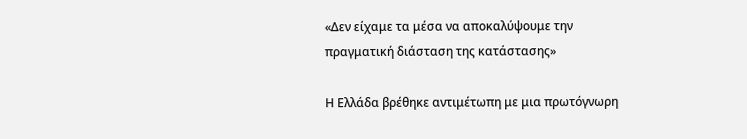«Δεν είχαμε τα μέσα να αποκαλύψουμε την πραγματική διάσταση της κατάστασης»

Η Ελλάδα βρέθηκε αντιμέτωπη με μια πρωτόγνωρη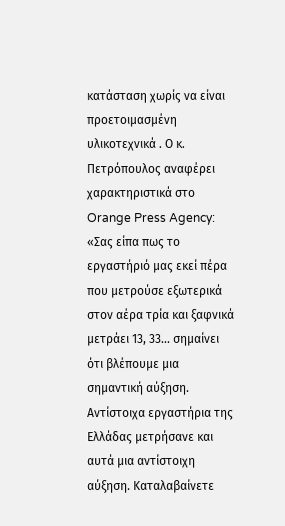κατάσταση χωρίς να είναι προετοιμασμένη υλικοτεχνικά . Ο κ. Πετρόπουλος αναφέρει χαρακτηριστικά στο Orange Press Agency: «Σας είπα πως το εργαστήριό μας εκεί πέρα που μετρούσε εξωτερικά στον αέρα τρία και ξαφνικά μετράει 13, 33... σημαίνει ότι βλέπουμε μια σημαντική αύξηση. Αντίστοιχα εργαστήρια της Ελλάδας μετρήσανε και αυτά μια αντίστοιχη αύξηση. Καταλαβαίνετε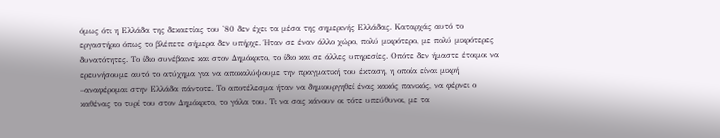όμως ότι η Ελλάδα της δεκαετίας του '80 δεν έχει τα μέσα της σημερινής Ελλάδας. Καταρχάς αυτό το εργαστήριο όπως το βλέπετε σήμερα δεν υπήρχε. Ήταν σε έναν άλλο χώρο, πολύ μικρότερο, με πολύ μικρότερες δυνατότητες. Το ίδιο συνέβαινε και στον Δημόκριτο, το ίδιο και σε άλλες υπηρεσίες. Οπότε δεν ήμαστε έτοιμοι να ερευνήσουμε αυτό το ατύχημα για να αποκαλύψουμε την πραγματική του έκταση, η οποία είναι μικρή –αναφέρομαι στην Ελλάδα πάντοτε. Το αποτέλεσμα ήταν να δημιουργηθεί ένας κακός πανικός, να φέρνει ο καθένας το τυρί του στον Δημόκριτο, το γάλα του. Τι να σας κάνουν οι τότε υπεύθυνοι, με τα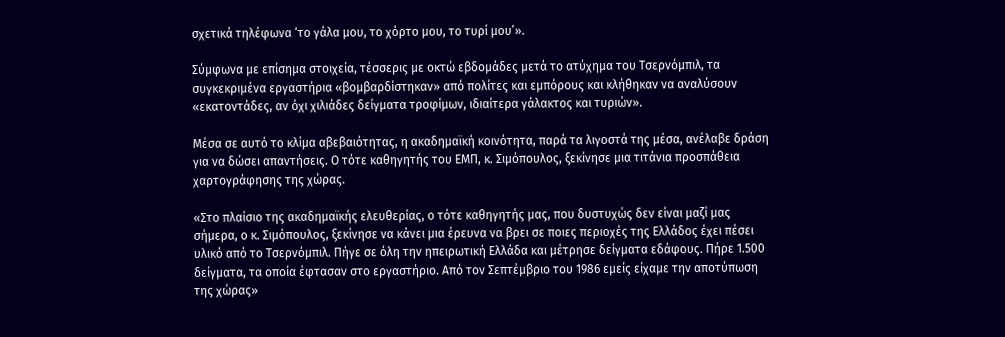σχετικά τηλέφωνα ‘το γάλα μου, το χόρτο μου, το τυρί μου’».

Σύμφωνα με επίσημα στοιχεία, τέσσερις με οκτώ εβδομάδες μετά το ατύχημα του Τσερνόμπιλ, τα συγκεκριμένα εργαστήρια «βομβαρδίστηκαν» από πολίτες και εμπόρους και κλήθηκαν να αναλύσουν «εκατοντάδες, αν όχι χιλιάδες δείγματα τροφίμων, ιδιαίτερα γάλακτος και τυριών».

Μέσα σε αυτό το κλίμα αβεβαιότητας, η ακαδημαϊκή κοινότητα, παρά τα λιγοστά της μέσα, ανέλαβε δράση για να δώσει απαντήσεις. Ο τότε καθηγητής του ΕΜΠ, κ. Σιμόπουλος, ξεκίνησε μια τιτάνια προσπάθεια χαρτογράφησης της χώρας.

«Στο πλαίσιο της ακαδημαϊκής ελευθερίας, ο τότε καθηγητής μας, που δυστυχώς δεν είναι μαζί μας σήμερα, ο κ. Σιμόπουλος, ξεκίνησε να κάνει μια έρευνα να βρει σε ποιες περιοχές της Ελλάδος έχει πέσει υλικό από το Τσερνόμπιλ. Πήγε σε όλη την ηπειρωτική Ελλάδα και μέτρησε δείγματα εδάφους. Πήρε 1.500 δείγματα, τα οποία έφτασαν στο εργαστήριο. Από τον Σεπτέμβριο του 1986 εμείς είχαμε την αποτύπωση της χώρας»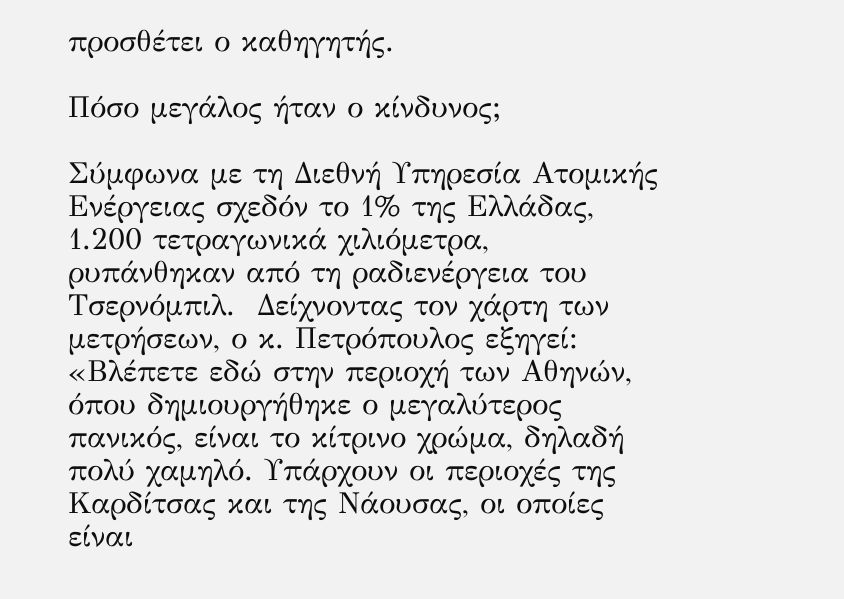προσθέτει ο καθηγητής.

Πόσο μεγάλος ήταν ο κίνδυνος;

Σύμφωνα με τη Διεθνή Υπηρεσία Ατομικής Ενέργειας σχεδόν το 1% της Ελλάδας, 1.200 τετραγωνικά χιλιόμετρα, ρυπάνθηκαν από τη ραδιενέργεια του Τσερνόμπιλ.  Δείχνοντας τον χάρτη των μετρήσεων, ο κ. Πετρόπουλος εξηγεί: «Βλέπετε εδώ στην περιοχή των Αθηνών, όπου δημιουργήθηκε ο μεγαλύτερος πανικός, είναι το κίτρινο χρώμα, δηλαδή πολύ χαμηλό. Υπάρχουν οι περιοχές της Καρδίτσας και της Νάουσας, οι οποίες είναι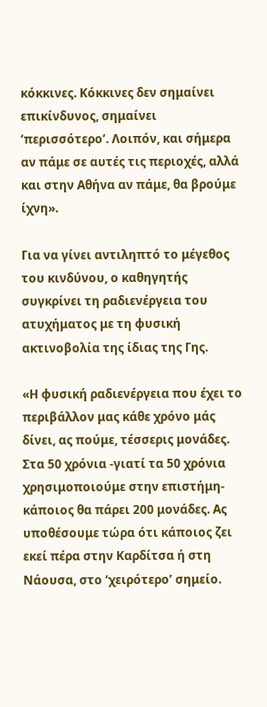κόκκινες. Κόκκινες δεν σημαίνει επικίνδυνος, σημαίνει ‘περισσότερο’. Λοιπόν, και σήμερα αν πάμε σε αυτές τις περιοχές, αλλά και στην Αθήνα αν πάμε, θα βρούμε ίχνη».

Για να γίνει αντιληπτό το μέγεθος του κινδύνου, ο καθηγητής συγκρίνει τη ραδιενέργεια του ατυχήματος με τη φυσική ακτινοβολία της ίδιας της Γης.

«Η φυσική ραδιενέργεια που έχει το περιβάλλον μας κάθε χρόνο μάς δίνει, ας πούμε, τέσσερις μονάδες. Στα 50 χρόνια -γιατί τα 50 χρόνια χρησιμοποιούμε στην επιστήμη- κάποιος θα πάρει 200 μονάδες. Ας υποθέσουμε τώρα ότι κάποιος ζει εκεί πέρα στην Καρδίτσα ή στη Νάουσα, στο ‘χειρότερο’ σημείο.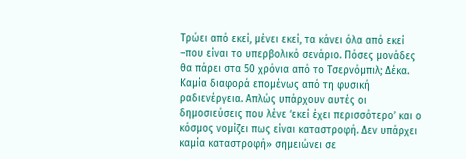Τρώει από εκεί, μένει εκεί, τα κάνει όλα από εκεί –που είναι το υπερβολικό σενάριο. Πόσες μονάδες θα πάρει στα 50 χρόνια από το Τσερνόμπιλ; Δέκα. Καμία διαφορά επομένως από τη φυσική ραδιενέργεια. Απλώς υπάρχουν αυτές οι δημοσιεύσεις που λένε ‘εκεί έχει περισσότερο’ και ο κόσμος νομίζει πως είναι καταστροφή. Δεν υπάρχει καμία καταστροφή» σημειώνει σε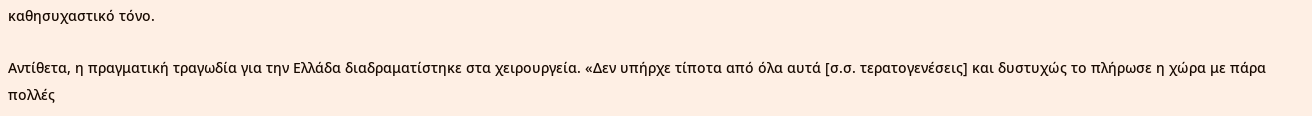καθησυχαστικό τόνο.

Αντίθετα, η πραγματική τραγωδία για την Ελλάδα διαδραματίστηκε στα χειρουργεία. «Δεν υπήρχε τίποτα από όλα αυτά [σ.σ. τερατογενέσεις] και δυστυχώς το πλήρωσε η χώρα με πάρα πολλές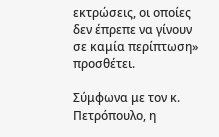εκτρώσεις, οι οποίες δεν έπρεπε να γίνουν σε καμία περίπτωση» προσθέτει.

Σύμφωνα με τον κ. Πετρόπουλο, η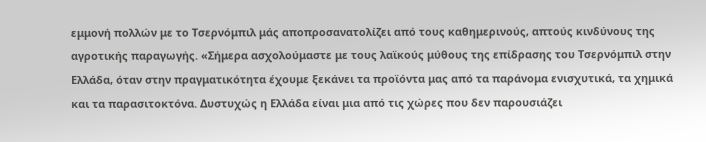εμμονή πολλών με το Τσερνόμπιλ μάς αποπροσανατολίζει από τους καθημερινούς, απτούς κινδύνους της αγροτικής παραγωγής. «Σήμερα ασχολούμαστε με τους λαϊκούς μύθους της επίδρασης του Τσερνόμπιλ στην Ελλάδα, όταν στην πραγματικότητα έχουμε ξεκάνει τα προϊόντα μας από τα παράνομα ενισχυτικά, τα χημικά και τα παρασιτοκτόνα. Δυστυχώς η Ελλάδα είναι μια από τις χώρες που δεν παρουσιάζει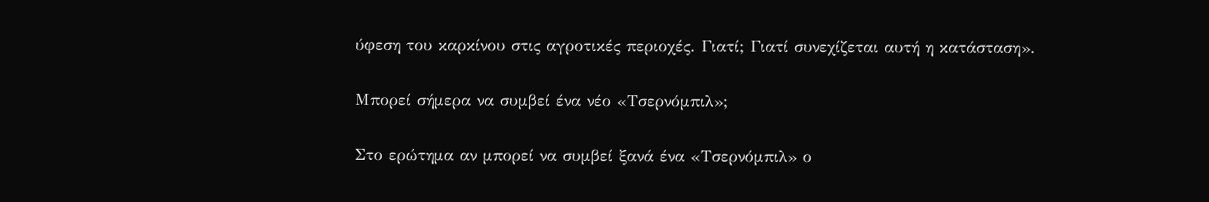ύφεση του καρκίνου στις αγροτικές περιοχές. Γιατί; Γιατί συνεχίζεται αυτή η κατάσταση».

Μπορεί σήμερα να συμβεί ένα νέο «Τσερνόμπιλ»;

Στο ερώτημα αν μπορεί να συμβεί ξανά ένα «Τσερνόμπιλ» ο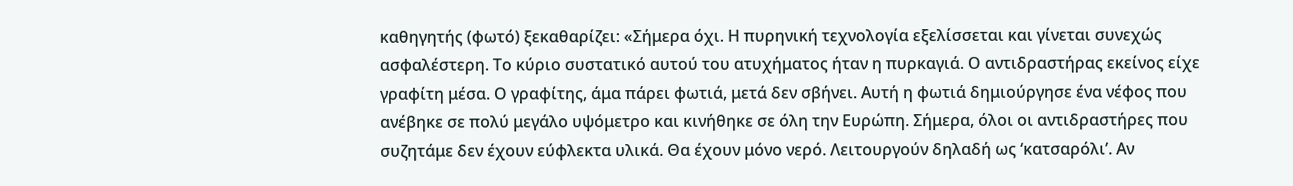καθηγητής (φωτό) ξεκαθαρίζει: «Σήμερα όχι. Η πυρηνική τεχνολογία εξελίσσεται και γίνεται συνεχώς ασφαλέστερη. Το κύριο συστατικό αυτού του ατυχήματος ήταν η πυρκαγιά. Ο αντιδραστήρας εκείνος είχε γραφίτη μέσα. Ο γραφίτης, άμα πάρει φωτιά, μετά δεν σβήνει. Αυτή η φωτιά δημιούργησε ένα νέφος που ανέβηκε σε πολύ μεγάλο υψόμετρο και κινήθηκε σε όλη την Ευρώπη. Σήμερα, όλοι οι αντιδραστήρες που συζητάμε δεν έχουν εύφλεκτα υλικά. Θα έχουν μόνο νερό. Λειτουργούν δηλαδή ως ‘κατσαρόλι’. Αν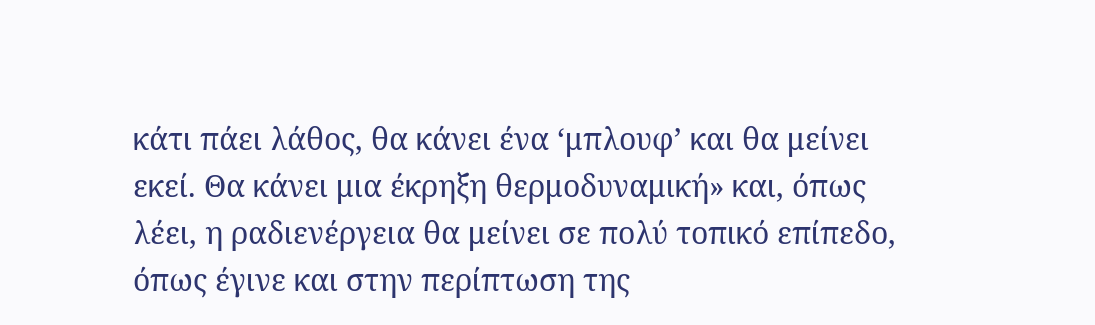κάτι πάει λάθος, θα κάνει ένα ‘μπλουφ’ και θα μείνει εκεί. Θα κάνει μια έκρηξη θερμοδυναμική» και, όπως λέει, η ραδιενέργεια θα μείνει σε πολύ τοπικό επίπεδο, όπως έγινε και στην περίπτωση της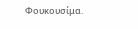Φουκουσίμα.